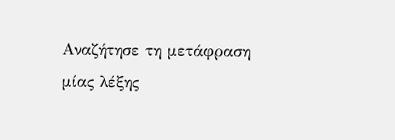Αναζήτησε τη μετάφραση μίας λέξης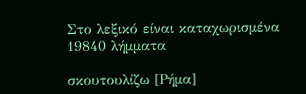Στο λεξικό είναι καταχωρισμένα 19840 λήμματα

σκουτουλίζω [Ρήμα]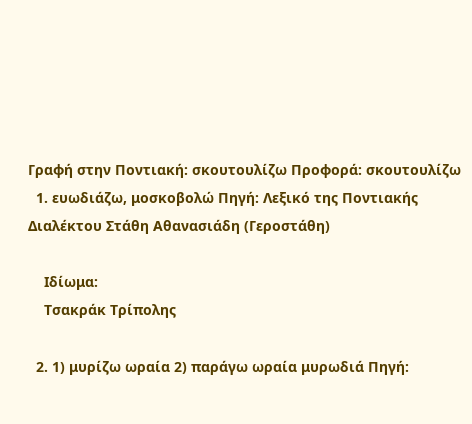Γραφή στην Ποντιακή: σκουτουλίζω Προφορά: σκουτουλίζω
  1. ευωδιάζω, μοσκοβολώ Πηγή: Λεξικό της Ποντιακής Διαλέκτου Στάθη Αθανασιάδη (Γεροστάθη)

    Ιδίωμα:
    Τσακράκ Τρίπολης

  2. 1) μυρίζω ωραία 2) παράγω ωραία μυρωδιά Πηγή: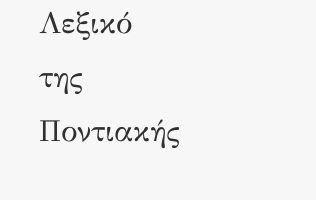Λεξικό της Ποντιακής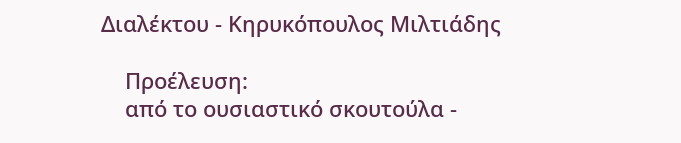Διαλέκτου - Κηρυκόπουλος Μιλτιάδης

    Προέλευση:
    από το ουσιαστικό σκουτούλα -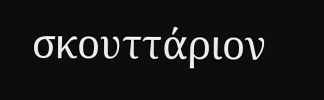σκουττάριον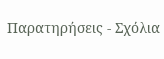Παρατηρήσεις - Σχόλια